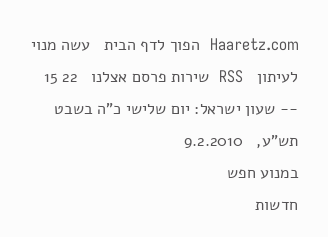Haaretz.com  הפוך לדף הבית   עשה מנוי לעיתון   RSS  שירות פרסם אצלנו   22 15 -- שעון ישראל: יום שלישי כ"ה בשבט תש"ע,   9.2.2010
במנוע חפש
חדשות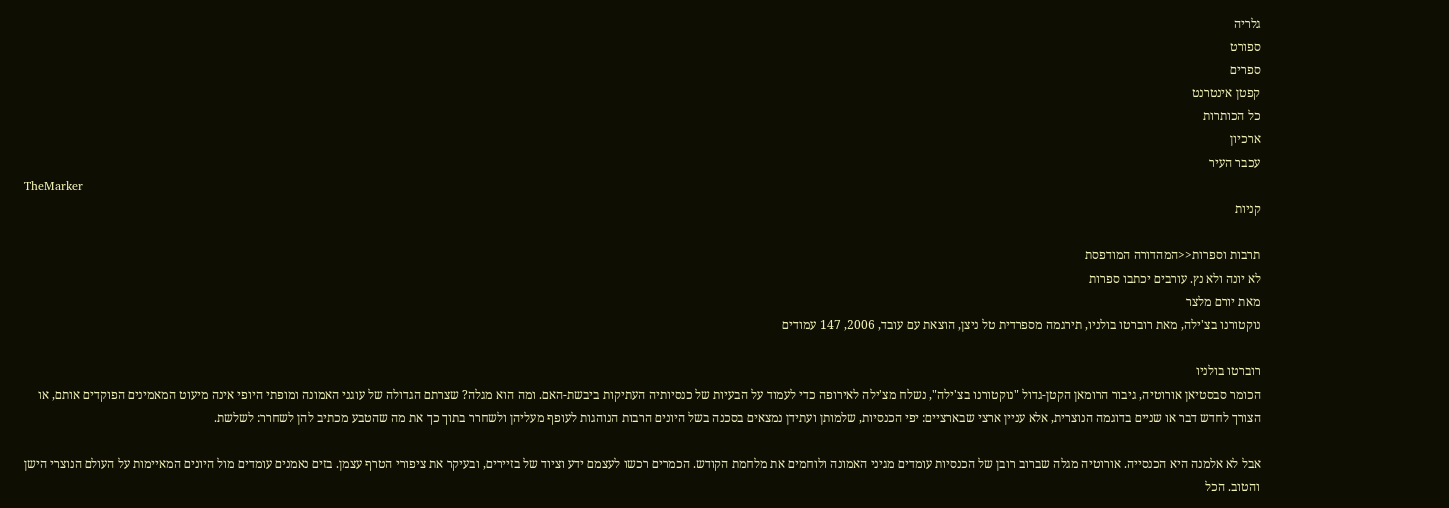גלריה
ספורט
ספרים
קפטן אינטרנט
כל הכותרות
ארכיון
עכבר העיר
TheMarker
קניות

תרבות וספרות<<המהדורה המודפסת
לא יונה ולא נץ. עורבים יכתבו ספרות
מאת יורם מלצר
נוקטורנו בצ'ילה, מאת רוברטו בולניו, תירגמה מספרדית טל ניצן, הוצאת עם עובד, 2006, 147 עמודים

רוברטו בולניו
הכומר סבסטיאן אורוטיה, גיבור הרומאן הקטן-גדול "נוקטורנו בצ'ילה", נשלח מצ'ילה לאירופה כדי לעמוד על הבעיות של כנסיותיה העתיקות ביבשת-האם. ומה הוא מגלה? שצרתם הגדולה של עוגני האמונה ומופתי היופי אינה מיעוט המאמינים הפוקדים אותם, או הצורך לחדש דבר או שניים בדוגמה הנוצרית, אלא עניין ארצי שבארציים: יפי הכנסיות, שלמותן ועתידן נמצאים בסכנה בשל היונים הרבות הנוהגות לעופף מעליהן ולשחרר בתוך כך את מה שהטבע מכתיב להן לשחרר: לשלשת.

אבל לא אלמנה היא הכנסייה. אורוטיה מגלה שברוב רובן של הכנסיות עומדים מגיני האמונה ולוחמים את מלחמת הקודש. הכמרים רכשו לעצמם ידע וציוד של בזיירים, ובעיקר את ציפורי הטרף עצמן. בזים נאמנים עומדים מול היונים המאיימות על העולם הנוצרי הישן והטוב. הכל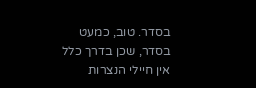בסדר. טוב, כמעט בסדר, שכן בדרך כלל אין חיילי הנצרות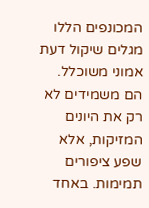המכונפים הללו מגלים שיקול דעת אמוני משוכלל. הם משמידים לא רק את היונים המזיקות, אלא שפע ציפורים תמימות. באחד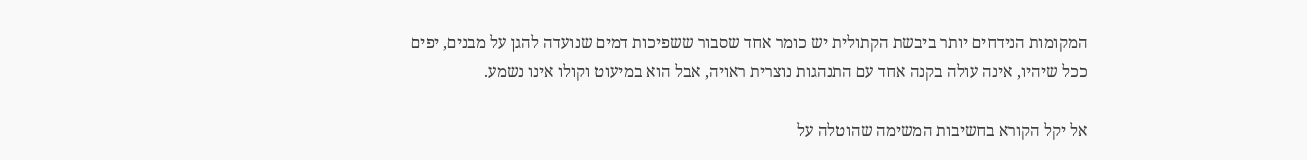המקומות הנידחים יותר ביבשת הקתולית יש כומר אחד שסבור ששפיכות דמים שנועדה להגן על מבנים, יפים ככל שיהיו, אינה עולה בקנה אחד עם התנהגות נוצרית ראויה, אבל הוא במיעוט וקולו אינו נשמע.

אל יקל הקורא בחשיבות המשימה שהוטלה על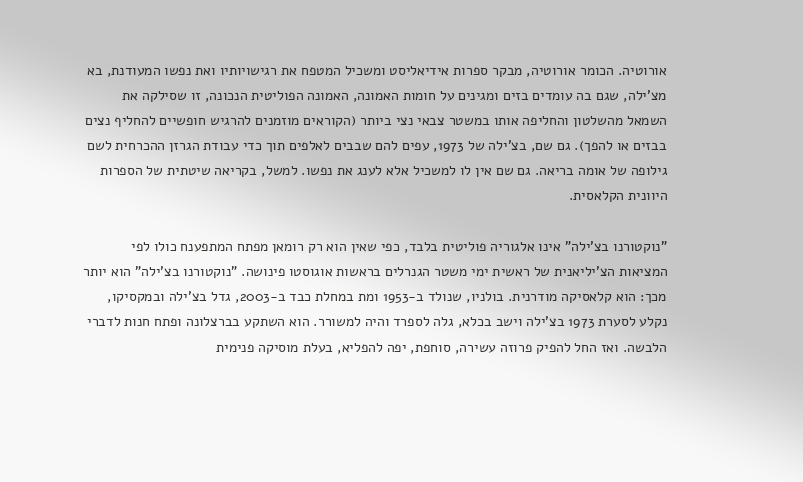אורוטיה. הכומר אורוטיה, מבקר ספרות אידיאליסט ומשכיל המטפח את רגישויותיו ואת נפשו המעודנת, בא מצ'ילה, שגם בה עומדים בזים ומגינים על חומות האמונה, האמונה הפוליטית הנכונה, זו שסילקה את השמאל מהשלטון והחליפה אותו במשטר צבאי נצי ביותר (הקוראים מוזמנים להרגיש חופשיים להחליף נצים בבזים או להפך). גם שם, בצ'ילה של 1973, עפים להם שבבים לאלפים תוך כדי עבודת הגרזן ההכרחית לשם גילופה של אומה בריאה. גם שם אין לו למשכיל אלא לענג את נפשו. למשל, בקריאה שיטתית של הספרות היוונית הקלאסית.

"נוקטורנו בצ'ילה" אינו אלגוריה פוליטית בלבד, כפי שאין הוא רק רומאן מפתח המתפענח כולו לפי המציאות הצ'יליאנית של ראשית ימי משטר הגנרלים בראשות אוגוסטו פינושה. "נוקטורנו בצ'ילה" הוא יותר מכך: הוא קלאסיקה מודרנית. בולניו, שנולד ב-1953 ומת במחלת כבד ב-2003, גדל בצ'ילה ובמקסיקו, נקלע לסערת 1973 בצ'ילה וישב בכלא, גלה לספרד והיה למשורר. הוא השתקע בברצלונה ופתח חנות לדברי הלבשה. ואז החל להפיק פרוזה עשירה, סוחפת, יפה להפליא, בעלת מוסיקה פנימית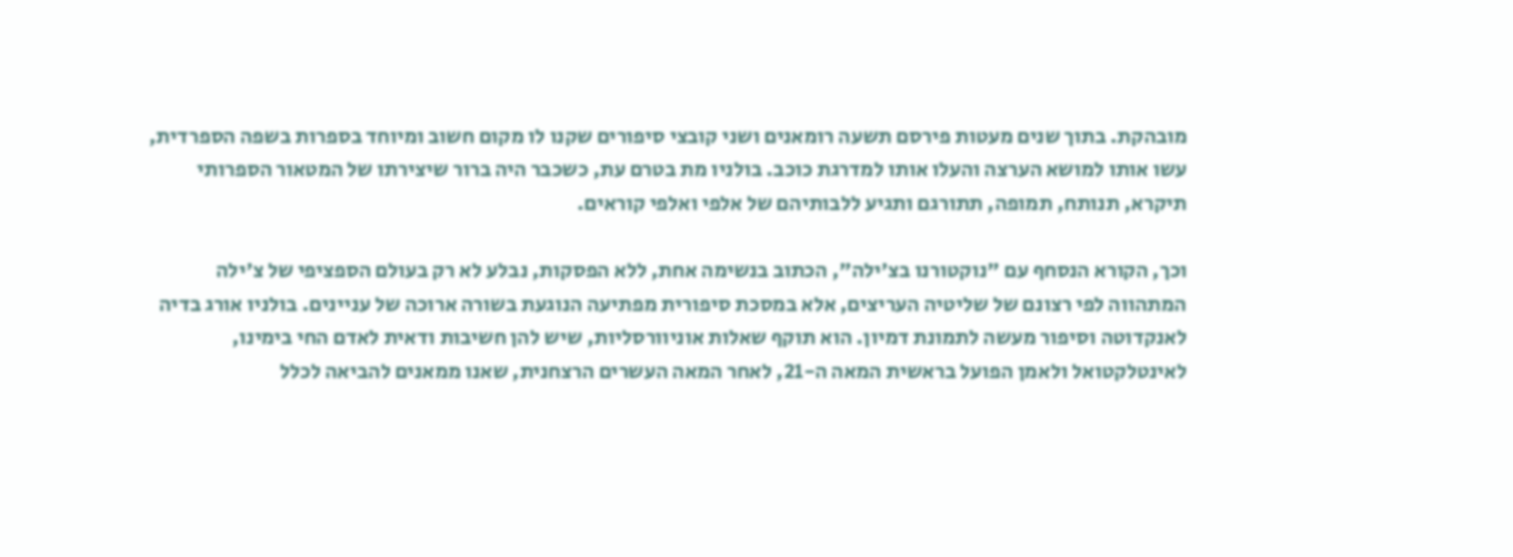מובהקת. בתוך שנים מעטות פירסם תשעה רומאנים ושני קובצי סיפורים שקנו לו מקום חשוב ומיוחד בספרות בשפה הספרדית, עשו אותו למושא הערצה והעלו אותו למדרגת כוכב. בולניו מת בטרם עת, כשכבר היה ברור שיצירתו של המטאור הספרותי תיקרא, תנותח, תמופה, תתורגם ותגיע ללבותיהם של אלפי ואלפי קוראים.

וכך, הקורא הנסחף עם "נוקטורנו בצ'ילה", הכתוב בנשימה אחת, ללא הפסקות, נבלע לא רק בעולם הספציפי של צ'ילה המתהווה לפי רצונם של שליטיה העריצים, אלא במסכת סיפורית מפתיעה הנוגעת בשורה ארוכה של עניינים. בולניו אורג בדיה לאנקדוטה וסיפור מעשה לתמונת דמיון. הוא תוקף שאלות אוניוורסליות, שיש להן חשיבות ודאית לאדם החי בימינו, לאינטלקטואל ולאמן הפועל בראשית המאה ה-21, לאחר המאה העשרים הרצחנית, שאנו ממאנים להביאה לכלל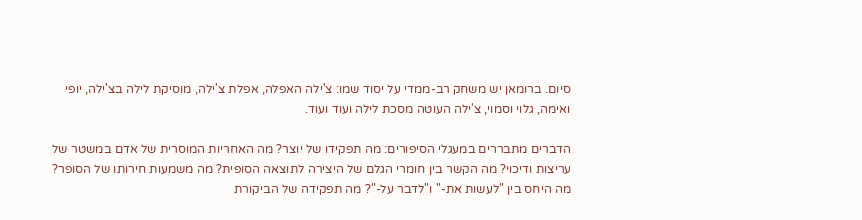סיום. ברומאן יש משחק רב-ממדי על יסוד שמו: צ'ילה האפלה, אפלת צ'ילה, מוסיקת לילה בצ'ילה, יופי ואימה, גלוי וסמוי, צ'ילה העוטה מסכת לילה ועוד ועוד.

הדברים מתבררים במעגלי הסיפורים: מה תפקידו של יוצר? מה האחריות המוסרית של אדם במשטר של עריצות ודיכוי? מה הקשר בין חומרי הגלם של היצירה לתוצאה הסופית? מה משמעות חירותו של הסופר? מה היחס בין "לעשות את-" ו"לדבר על-"? מה תפקידה של הביקורת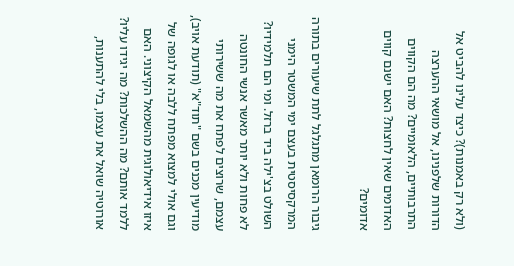(ולא רק באמנות)? כיצד עלינו להביט אל הדורות שלפנינו, אל מושאי ההערצה התרבותיים, הלאומיים? מה הם הקווים האדומים שאין לחצות? האם ישנם קווים אדומים?

גיבור הרומאן מתגלגל לתת שיעורים בתורה המרקסיסטית בעצם ימי המשטר הימני השולט בצ'ילה ביד ברזל. ומי הם תלמידיו? לא פחות ולא יותר מאשר אנשי החונטה עצמם, שרוצים לפתח את מה ששירותי מודיעין מכנים בשם "תוד"א" (תודעת אויב), וגם אולי למצוא מפתח ללבה או לגופה של איזו אידיאולוגית מהשמאל הקיצוני. האם ללמד אותם? מה ההשלכות? מה יגידו עליו? אורוטיה שואל את עצמו, בלי להתענות,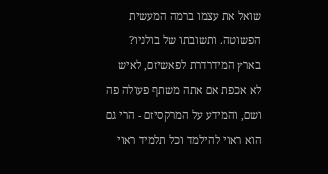שואל את עצמו ברמה המעשית הפשוטה. ותשובתו של בולניו? בארץ המידרדרת לפאשיזם, לאיש לא אכפת אם אתה משתף פעולה פה ושם, והמידע על המרקסיזם - הרי גם הוא ראוי להילמד וכל תלמיד ראוי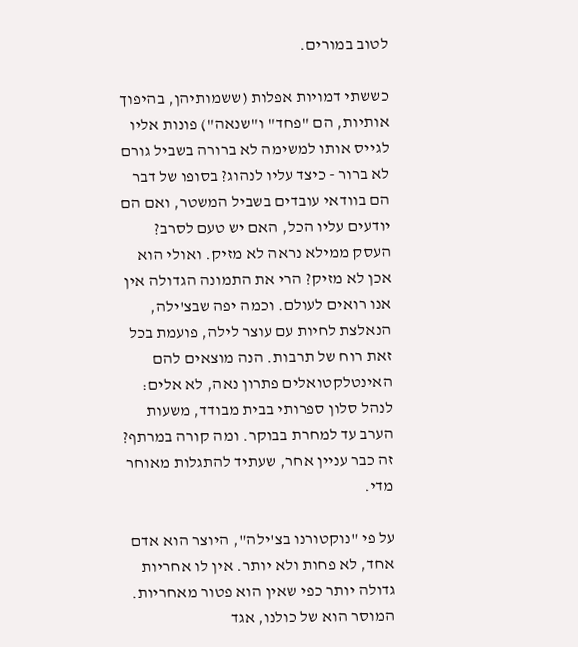לטוב במורים.

כששתי דמויות אפלות (ששמותיהן, בהיפוך אותיות, הם "פחד" ו"שנאה") פונות אליו לגייס אותו למשימה לא ברורה בשביל גורם לא ברור - כיצד עליו לנהוג? בסופו של דבר הם בוודאי עובדים בשביל המשטר, ואם הם יודעים עליו הכל, האם יש טעם לסרב? העסק ממילא נראה לא מזיק. ואולי הוא אכן לא מזיק? הרי את התמונה הגדולה אין אנו רואים לעולם. וכמה יפה שבצ'ילה, הנאלצת לחיות עם עוצר לילה, פועמת בכל זאת רוח של תרבות. הנה מוצאים להם האינטלקטואלים פתרון נאה, לא אלים: לנהל סלון ספרותי בבית מבודד, משעות הערב עד למחרת בבוקר. ומה קורה במרתף? זה כבר עניין אחר, שעתיד להתגלות מאוחר מדי.

על פי "נוקטורנו בצ'ילה", היוצר הוא אדם אחד, לא פחות ולא יותר. אין לו אחריות גדולה יותר כפי שאין הוא פטור מאחריות. המוסר הוא של כולנו, אגד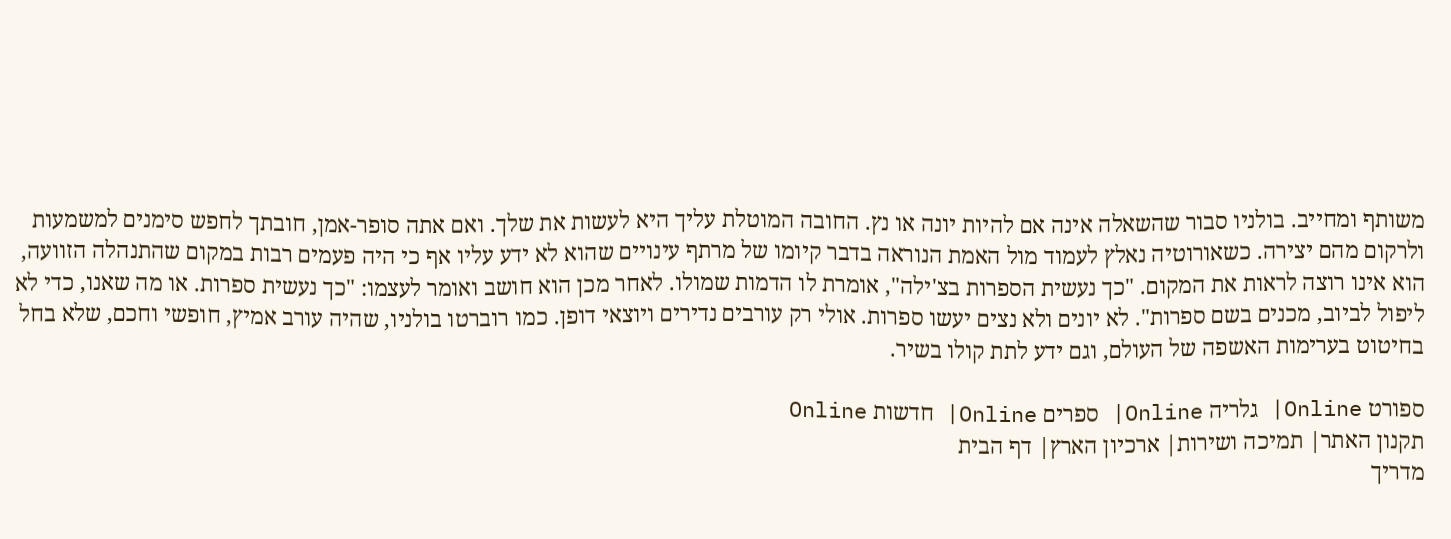משותף ומחייב. בולניו סבור שהשאלה אינה אם להיות יונה או נץ. החובה המוטלת עליך היא לעשות את שלך. ואם אתה סופר-אמן, חובתך לחפש סימנים למשמעות ולרקום מהם יצירה. כשאורוטיה נאלץ לעמוד מול האמת הנוראה בדבר קיומו של מרתף עינויים שהוא לא ידע עליו אף כי היה פעמים רבות במקום שהתנהלה הזוועה, הוא אינו רוצה לראות את המקום. "כך נעשית הספרות בצ'ילה", אומרת לו הדמות שמולו. לאחר מכן הוא חושב ואומר לעצמו: "כך נעשית ספרות. או מה שאנו, כדי לא ליפול לביוב, מכנים בשם ספרות". לא יונים ולא נצים יעשו ספרות. אולי רק עורבים נדירים ויוצאי דופן. כמו רוברטו בולניו, שהיה עורב אמיץ, חופשי וחכם, שלא בחל בחיטוט בערימות האשפה של העולם, וגם ידע לתת קולו בשיר.

ספורט Online| גלריה Online| ספרים Online| חדשות Online
תקנון האתר| תמיכה ושירות| ארכיון הארץ| דף הבית
מדריך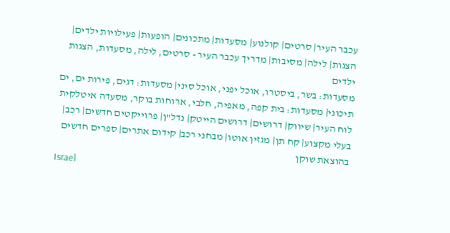עכבר העיר| סרטים| קולנוע| מסעדות| מתכונים| הופעות| פעילויות ילדים| הצגות| לילה| מסיבות| מדריך עכבר העיר - סרטים, לילה, מסעדות, הצגות ילדים
מסעדות: בשר, ביסטרו, אוכל יפני, אוכל סיני| מסעדות: דגים, פירות ים, ים תיכוני| מסעדות: בית קפה, מאפיה, חלבי, ארוחות בוקר, מסעדה איטלקית
לוח העיר| שיווק| דרושים| דרושים הייטק| נדל"ן| פרוייקטים חדשים| רכב| בעלי מקצוע| קח תן| מגזין אוטו| מבחני רכב| קידום אתרים| ספרים חדשים בהוצאת שוקן
Israel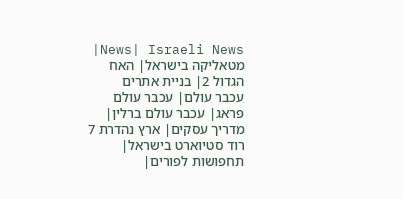News| Israeli News| מטאליקה בישראל| האח הגדול 2| בניית אתרים
עכבר עולם| עכבר עולם פראג| עכבר עולם ברלין| מדריך עסקים| ארץ נהדרת 7
רוד סטיוארט בישראל| תחפושות לפורים|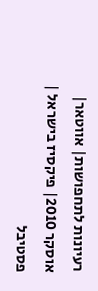רעיונות לתחפושות| אווטאר| אוסקר 2010| פיקסיז בישראל | פסטיבל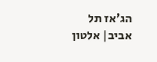הג'אז תל אביב| אלטון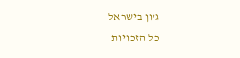ג'ון בישראל
כל הזכויות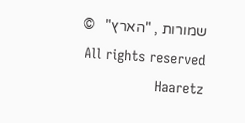שמורות , "הארץ"   ©   All rights reserved Haaretz